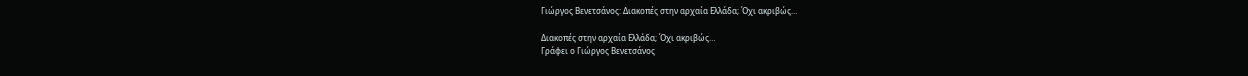Γιώργος Βενετσάνος: Διακοπές στην αρχαία Ελλάδα; Όχι ακριβώς…

Διακοπές στην αρχαία Ελλάδα; Όχι ακριβώς…
Γράφει ο Γιώργος Βενετσάνος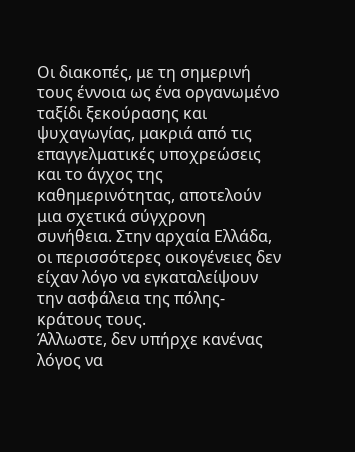Οι διακοπές, με τη σημερινή τους έννοια ως ένα οργανωμένο ταξίδι ξεκούρασης και ψυχαγωγίας, μακριά από τις επαγγελματικές υποχρεώσεις και το άγχος της καθημερινότητας, αποτελούν μια σχετικά σύγχρονη συνήθεια. Στην αρχαία Ελλάδα, οι περισσότερες οικογένειες δεν είχαν λόγο να εγκαταλείψουν την ασφάλεια της πόλης-κράτους τους.
Άλλωστε, δεν υπήρχε κανένας λόγος να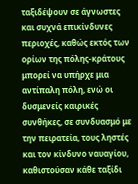ταξιδέψουν σε άγνωστες και συχνά επικίνδυνες περιοχές, καθώς εκτός των ορίων της πόλης-κράτους μπορεί να υπήρχε μια αντίπαλη πόλη, ενώ οι δυσμενείς καιρικές συνθήκες, σε συνδυασμό με την πειρατεία, τους ληστές και τον κίνδυνο ναυαγίου, καθιστούσαν κάθε ταξίδι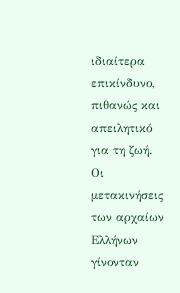ιδιαίτερα επικίνδυνο, πιθανώς και απειλητικό για τη ζωή.
Οι μετακινήσεις των αρχαίων Ελλήνων γίνονταν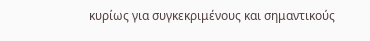κυρίως για συγκεκριμένους και σημαντικούς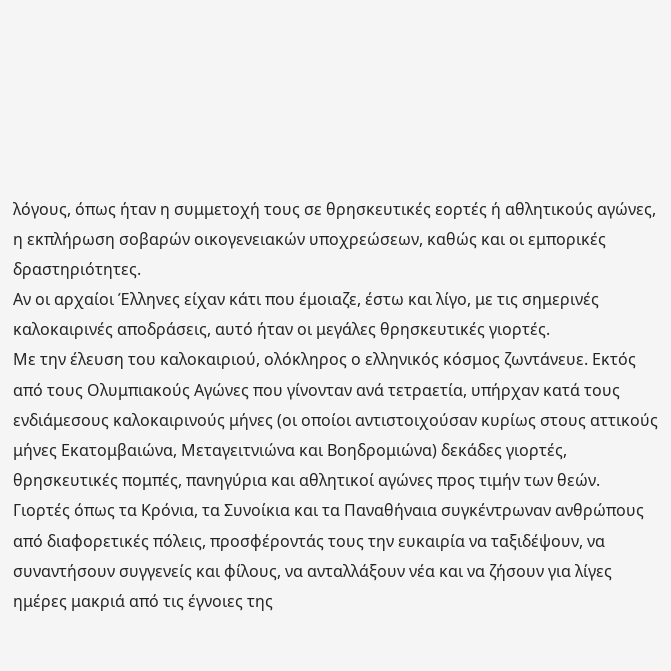λόγους, όπως ήταν η συμμετοχή τους σε θρησκευτικές εορτές ή αθλητικούς αγώνες, η εκπλήρωση σοβαρών οικογενειακών υποχρεώσεων, καθώς και οι εμπορικές δραστηριότητες.
Αν οι αρχαίοι Έλληνες είχαν κάτι που έμοιαζε, έστω και λίγο, με τις σημερινές καλοκαιρινές αποδράσεις, αυτό ήταν οι μεγάλες θρησκευτικές γιορτές.
Με την έλευση του καλοκαιριού, ολόκληρος ο ελληνικός κόσμος ζωντάνευε. Εκτός από τους Ολυμπιακούς Αγώνες που γίνονταν ανά τετραετία, υπήρχαν κατά τους ενδιάμεσους καλοκαιρινούς μήνες (οι οποίοι αντιστοιχούσαν κυρίως στους αττικούς μήνες Εκατομβαιώνα, Μεταγειτνιώνα και Βοηδρομιώνα) δεκάδες γιορτές, θρησκευτικές πομπές, πανηγύρια και αθλητικοί αγώνες προς τιμήν των θεών. Γιορτές όπως τα Κρόνια, τα Συνοίκια και τα Παναθήναια συγκέντρωναν ανθρώπους από διαφορετικές πόλεις, προσφέροντάς τους την ευκαιρία να ταξιδέψουν, να συναντήσουν συγγενείς και φίλους, να ανταλλάξουν νέα και να ζήσουν για λίγες ημέρες μακριά από τις έγνοιες της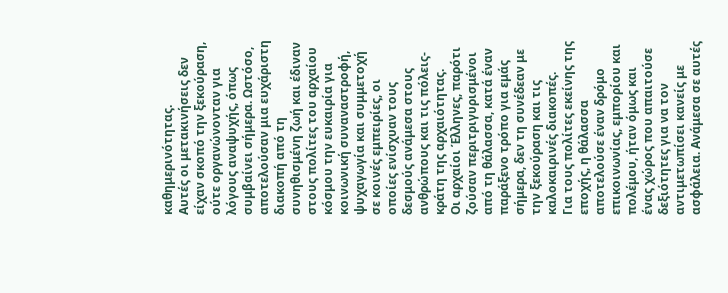καθημερινότητας.
Αυτές οι μετακινήσεις δεν είχαν σκοπό την ξεκούραση, ούτε οργανώνονταν για λόγους αναψυχής, όπως συμβαίνει σήμερα. Ωστόσο, αποτελούσαν μια ευχάριστη διακοπή από τη συνηθισμένη ζωή και έδιναν στους πολίτες του αρχαίου κόσμου την ευκαιρία για κοινωνική συναναστροφή, ψυχαγωγία και συμμετοχή σε κοινές εμπειρίες, οι οποίες ενίσχυαν τους δεσμούς ανάμεσα στους ανθρώπους και τις πόλεις-κράτη της αρχαιότητας.
Οι αρχαίοι Έλληνες, παρότι ζούσαν περιτριγυρισμένοι από τη θάλασσα, κατά έναν παράξενο τρόπο για εμάς σήμερα, δεν τη συνέδεαν με την ξεκούραση και τις καλοκαιρινές διακοπές.
Για τους πολίτες εκείνης της εποχής, η θάλασσα αποτελούσε έναν δρόμο επικοινωνίας, εμπορίου και πολέμου, ήταν όμως και ένας χώρος που απαιτούσε δεξιότητες για να τον αντιμετωπίσει κανείς με ασφάλεια. Ανάμεσα σε αυτές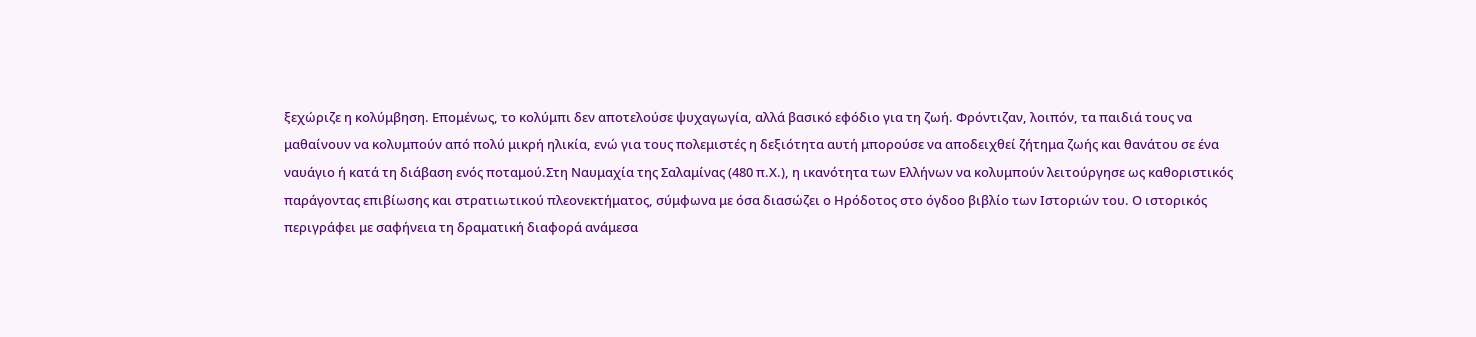ξεχώριζε η κολύμβηση. Επομένως, το κολύμπι δεν αποτελούσε ψυχαγωγία, αλλά βασικό εφόδιο για τη ζωή. Φρόντιζαν, λοιπόν, τα παιδιά τους να μαθαίνουν να κολυμπούν από πολύ μικρή ηλικία, ενώ για τους πολεμιστές η δεξιότητα αυτή μπορούσε να αποδειχθεί ζήτημα ζωής και θανάτου σε ένα ναυάγιο ή κατά τη διάβαση ενός ποταμού.Στη Ναυμαχία της Σαλαμίνας (480 π.Χ.), η ικανότητα των Ελλήνων να κολυμπούν λειτούργησε ως καθοριστικός παράγοντας επιβίωσης και στρατιωτικού πλεονεκτήματος, σύμφωνα με όσα διασώζει ο Ηρόδοτος στο όγδοο βιβλίο των Ιστοριών του. Ο ιστορικός περιγράφει με σαφήνεια τη δραματική διαφορά ανάμεσα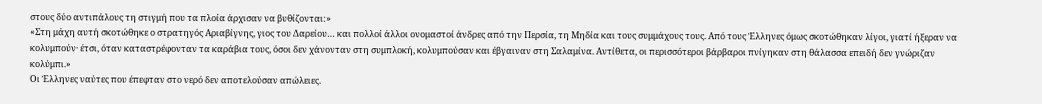στους δύο αντιπάλους τη στιγμή που τα πλοία άρχισαν να βυθίζονται:»
«Στη μάχη αυτή σκοτώθηκε ο στρατηγός Αριαβίγνης, γιος του Δαρείου… και πολλοί άλλοι ονομαστοί άνδρες από την Περσία, τη Μηδία και τους συμμάχους τους. Από τους Έλληνες όμως σκοτώθηκαν λίγοι, γιατί ήξεραν να κολυμπούν· έτσι, όταν καταστρέφονταν τα καράβια τους, όσοι δεν χάνονταν στη συμπλοκή, κολυμπούσαν και έβγαιναν στη Σαλαμίνα. Αντίθετα, οι περισσότεροι βάρβαροι πνίγηκαν στη θάλασσα επειδή δεν γνώριζαν κολύμπι.»
Οι Έλληνες ναύτες που έπεφταν στο νερό δεν αποτελούσαν απώλειες.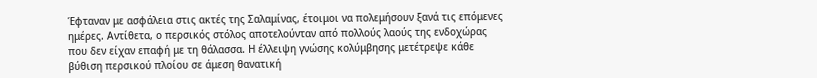Έφταναν με ασφάλεια στις ακτές της Σαλαμίνας, έτοιμοι να πολεμήσουν ξανά τις επόμενες ημέρες. Αντίθετα, ο περσικός στόλος αποτελούνταν από πολλούς λαούς της ενδοχώρας που δεν είχαν επαφή με τη θάλασσα. Η έλλειψη γνώσης κολύμβησης μετέτρεψε κάθε βύθιση περσικού πλοίου σε άμεση θανατική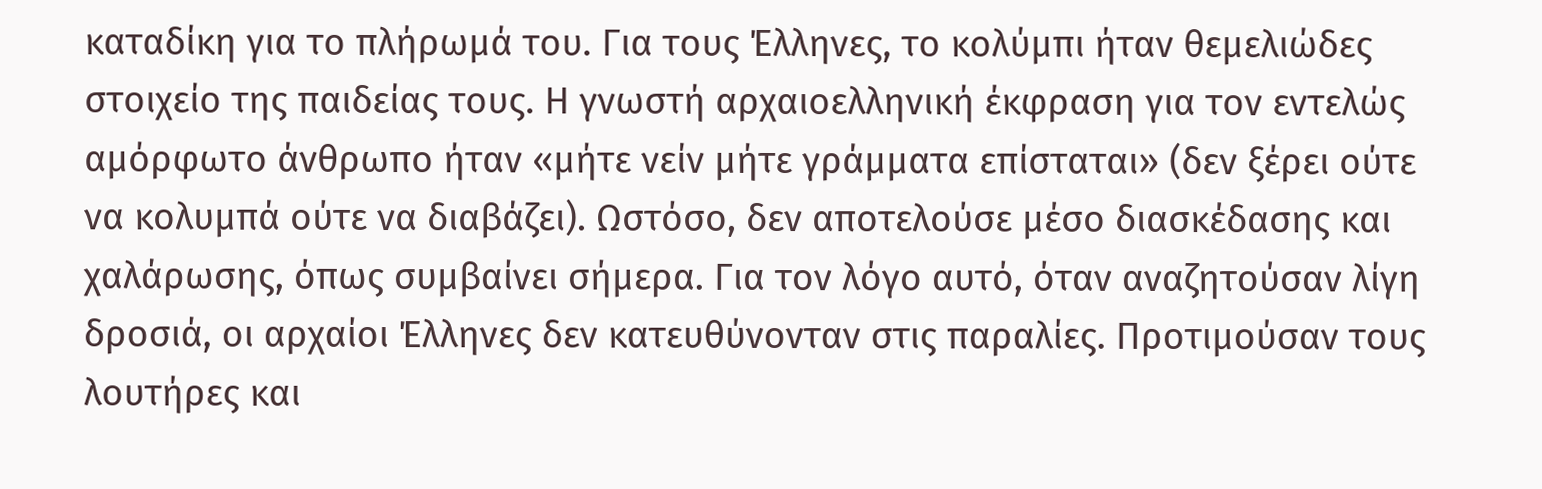καταδίκη για το πλήρωμά του. Για τους Έλληνες, το κολύμπι ήταν θεμελιώδες στοιχείο της παιδείας τους. Η γνωστή αρχαιοελληνική έκφραση για τον εντελώς αμόρφωτο άνθρωπο ήταν «μήτε νείν μήτε γράμματα επίσταται» (δεν ξέρει ούτε να κολυμπά ούτε να διαβάζει). Ωστόσο, δεν αποτελούσε μέσο διασκέδασης και χαλάρωσης, όπως συμβαίνει σήμερα. Για τον λόγο αυτό, όταν αναζητούσαν λίγη δροσιά, οι αρχαίοι Έλληνες δεν κατευθύνονταν στις παραλίες. Προτιμούσαν τους λουτήρες και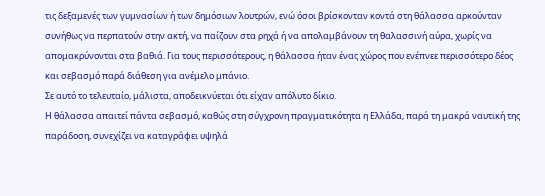τις δεξαμενές των γυμνασίων ή των δημόσιων λουτρών, ενώ όσοι βρίσκονταν κοντά στη θάλασσα αρκούνταν συνήθως να περπατούν στην ακτή, να παίζουν στα ρηχά ή να απολαμβάνουν τη θαλασσινή αύρα, χωρίς να απομακρύνονται στα βαθιά. Για τους περισσότερους, η θάλασσα ήταν ένας χώρος που ενέπνεε περισσότερο δέος και σεβασμό παρά διάθεση για ανέμελο μπάνιο.
Σε αυτό το τελευταίο, μάλιστα, αποδεικνύεται ότι είχαν απόλυτο δίκιο.
Η θάλασσα απαιτεί πάντα σεβασμό, καθώς στη σύγχρονη πραγματικότητα η Ελλάδα, παρά τη μακρά ναυτική της παράδοση, συνεχίζει να καταγράφει υψηλά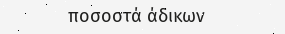ποσοστά άδικων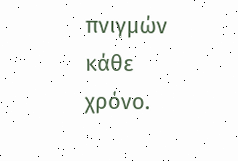πνιγμών κάθε χρόνο.